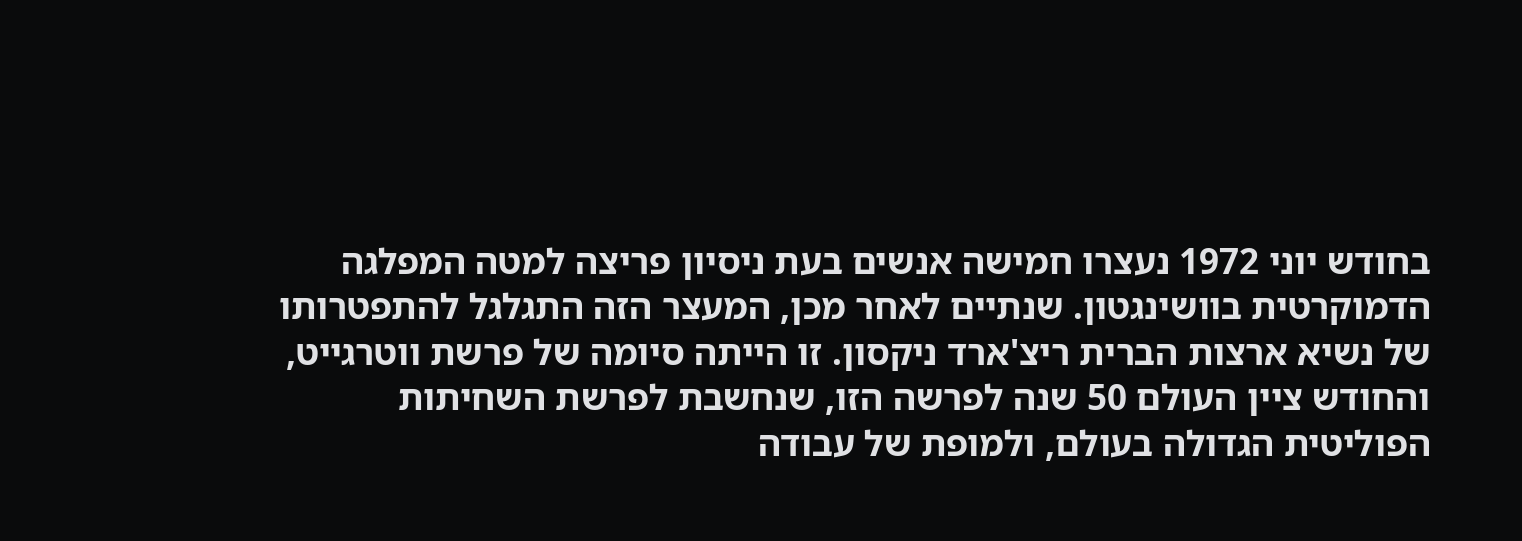בחודש יוני 1972 נעצרו חמישה אנשים בעת ניסיון פריצה למטה המפלגה הדמוקרטית בוושינגטון. שנתיים לאחר מכן, המעצר הזה התגלגל להתפטרותו של נשיא ארצות הברית ריצ'ארד ניקסון. זו הייתה סיומה של פרשת ווטרגייט, והחודש ציין העולם 50 שנה לפרשה הזו, שנחשבת לפרשת השחיתות הפוליטית הגדולה בעולם, ולמופת של עבודה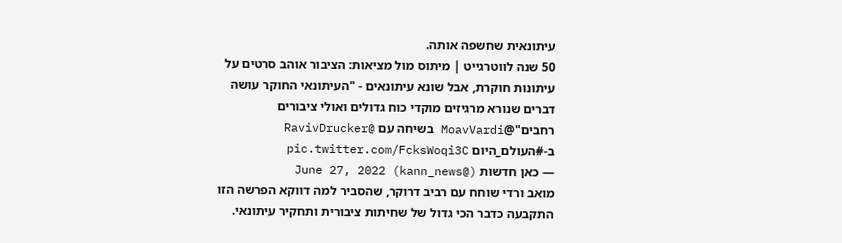עיתונאית שחשפה אותה.
50 שנה לווטרגייט | מיתוס מול מציאות: הציבור אוהב סרטים על עיתונות חוקרת, אבל שונא עיתונאים - "העיתונאי החוקר עושה דברים שנורא מרגיזים מוקדי כוח גדולים ואולי ציבורים רחבים"@MoavVardi בשיחה עם @RavivDrucker ב-#העולם_היום pic.twitter.com/FcksWoqi3C
— כאן חדשות (@kann_news) June 27, 2022
מואב ורדי שוחח עם רביב דרוקר, שהסביר למה דווקא הפרשה הזו התקבעה כדבר הכי גדול של שחיתות ציבורית ותחקיר עיתונאי.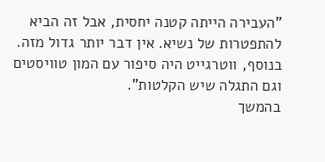"העבירה הייתה קטנה יחסית, אבל זה הביא להתפטרות של נשיא. אין דבר יותר גדול מזה. בנוסף, ווטרגייט היה סיפור עם המון טוויסטים וגם התגלה שיש הקלטות".
בהמשך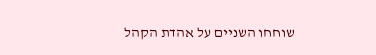שוחחו השניים על אהדת הקהל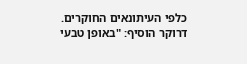כלפי העיתונאים החוקרים. דרוקר הוסיף: "באופן טבעי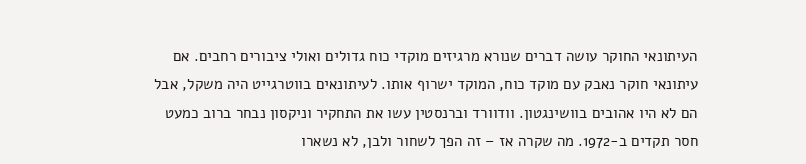העיתונאי החוקר עושה דברים שנורא מרגיזים מוקדי כוח גדולים ואולי ציבורים רחבים. אם עיתונאי חוקר נאבק עם מוקד כוח, המוקד ישרוף אותו. לעיתונאים בווטרגייט היה משקל, אבל הם לא היו אהובים בוושינגטון. וודוורד וברנסטין עשו את התחקיר וניקסון נבחר ברוב כמעט חסר תקדים ב-1972. מה שקרה אז – זה הפך לשחור ולבן, לא נשארו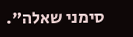סימני שאלה".